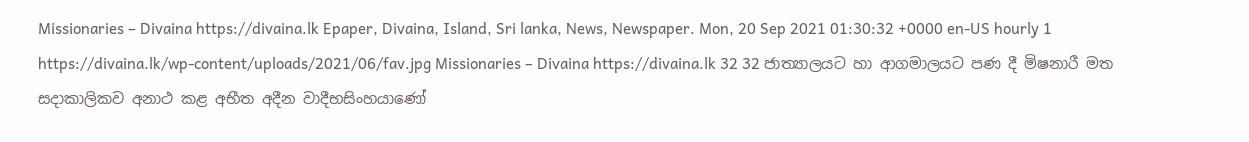Missionaries – Divaina https://divaina.lk Epaper, Divaina, Island, Sri lanka, News, Newspaper. Mon, 20 Sep 2021 01:30:32 +0000 en-US hourly 1 https://divaina.lk/wp-content/uploads/2021/06/fav.jpg Missionaries – Divaina https://divaina.lk 32 32 ජාත්‍යාලයට හා ආගමාලයට පණ දී මිෂනාරී මත සදාකාලිකව අනාථ කළ අභීත අදීන වාදීභසිංහයාණෝ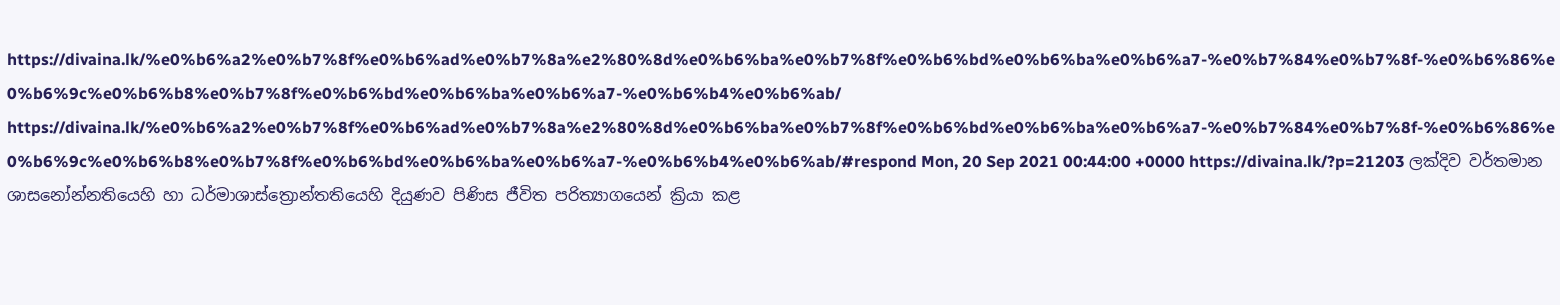https://divaina.lk/%e0%b6%a2%e0%b7%8f%e0%b6%ad%e0%b7%8a%e2%80%8d%e0%b6%ba%e0%b7%8f%e0%b6%bd%e0%b6%ba%e0%b6%a7-%e0%b7%84%e0%b7%8f-%e0%b6%86%e0%b6%9c%e0%b6%b8%e0%b7%8f%e0%b6%bd%e0%b6%ba%e0%b6%a7-%e0%b6%b4%e0%b6%ab/ https://divaina.lk/%e0%b6%a2%e0%b7%8f%e0%b6%ad%e0%b7%8a%e2%80%8d%e0%b6%ba%e0%b7%8f%e0%b6%bd%e0%b6%ba%e0%b6%a7-%e0%b7%84%e0%b7%8f-%e0%b6%86%e0%b6%9c%e0%b6%b8%e0%b7%8f%e0%b6%bd%e0%b6%ba%e0%b6%a7-%e0%b6%b4%e0%b6%ab/#respond Mon, 20 Sep 2021 00:44:00 +0000 https://divaina.lk/?p=21203 ලක්දිව වර්තමාන ශාසනෝන්නතියෙහි හා ධර්මාශාස්ත්‍රොන්තතියෙහි දියුණව පිණිස ජීවිත පරිත්‍යාගයෙන් ක්‍රියා කළ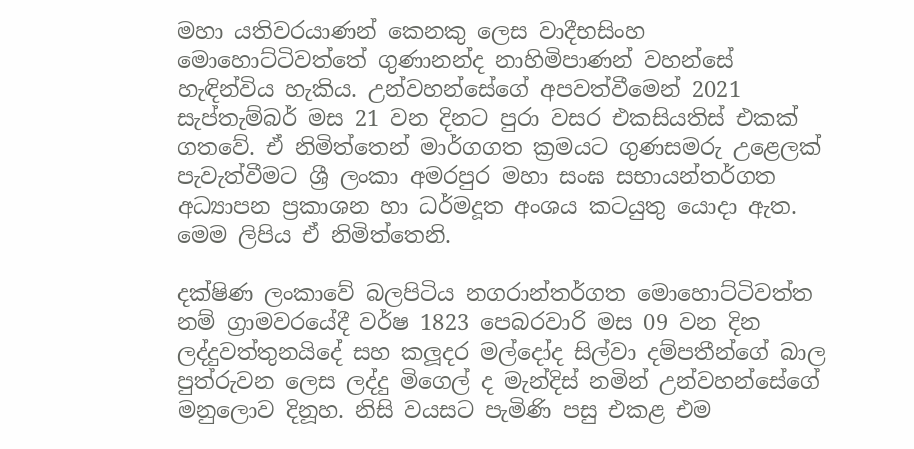මහා යතිවරයාණන් කෙනකු ලෙස වාදීභසිංහ මොහොට්ටිවත්තේ ගුණානන්ද නාහිමිපාණන් වහන්සේ හැඳින්විය හැකිය. උන්වහන්සේගේ අපවත්වීමෙන් 2021 සැප්තැම්බර් මස 21 වන දිනට පුරා වසර එකසියතිස් එකක් ගතවේ. ඒ නිමිත්තෙන් මාර්ගගත ක්‍රමයට ගුණසමරු උළෙලක් පැවැත්වීමට ශ්‍රී ලංකා අමරපුර මහා සංඝ සභායන්තර්ගත අධ්‍යාපන ප්‍රකාශන හා ධර්මදූත අංශය කටයුතු යොදා ඇත. මෙම ලිපිය ඒ නිමිත්තෙනි.

දක්ෂිණ ලංකාවේ බලපිටිය නගරාන්තර්ගත මොහොට්ටිවත්ත නම් ග්‍රාමවරයේදී වර්ෂ 1823 පෙබරවාරි මස 09 වන දින ලද්දුවත්තුනයිදේ සහ කලූදර මල්දෝද සිල්වා දම්පතීන්ගේ බාල පුත්රුවන ලෙස ලද්දු මිගෙල් ද මැන්දිස් නමින් උන්වහන්සේගේ මනුලොව දිනූහ. නිසි වයසට පැමිණි පසු එකළ එම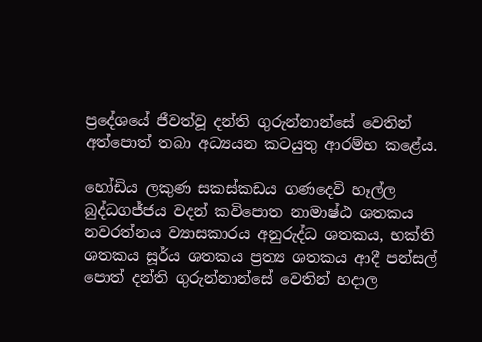ප්‍රදේශයේ ජීවත්වූ දන්ති ගුරුන්නාන්සේ වෙතින් අත්පොත් තබා අධ්‍යයන කටයුතු ආරම්භ කළේය.

හෝඩිය ලකුණ සකස්කඩය ගණදෙවි හෑල්ල බුද්ධගජ්ජය වදන් කවිපොත නාමාෂ්ඨ ශතකය නවරත්නය ව්‍යාසකාරය අනුරුද්ධ ශතකය, භක්ති ශතකය සූර්ය ශතකය ප්‍රත්‍ය ශතකය ආදී පන්සල් පොත් දන්ති ගුරුන්නාන්සේ වෙතින් හදාල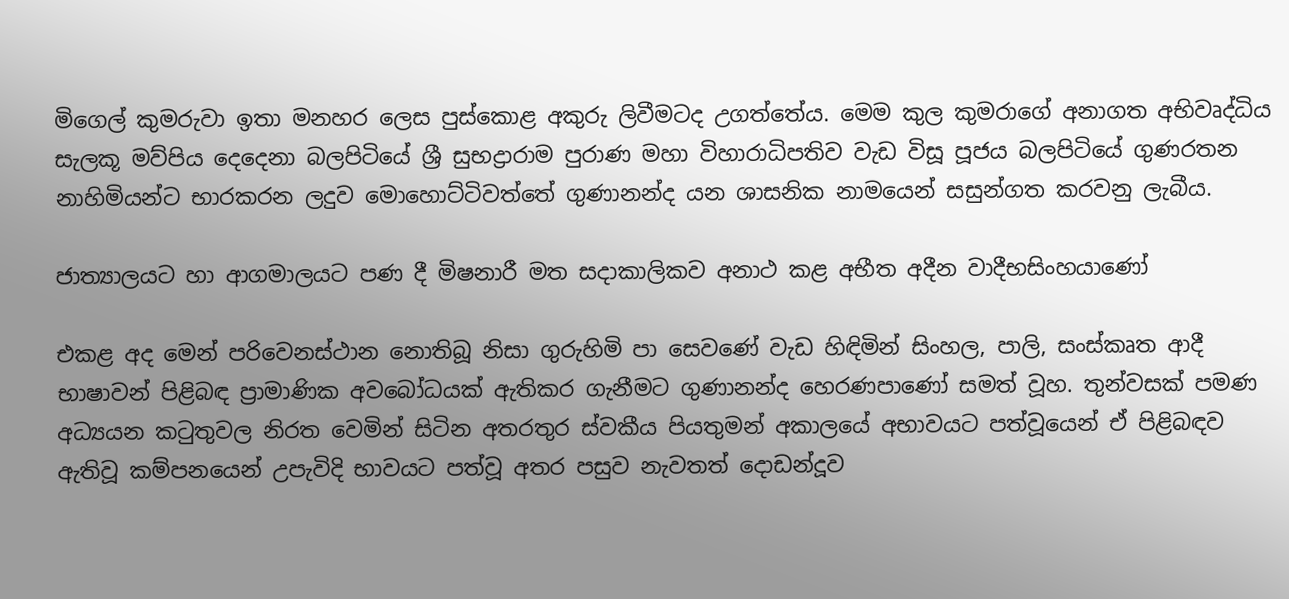මිගෙල් කුමරුවා ඉතා මනහර ලෙස පුස්කොළ අකුරු ලිවීමටද උගත්තේය. මෙම කුල කුමරාගේ අනාගත අභිවෘද්ධිය සැලකූ මව්පිය දෙදෙනා බලපිටියේ ශ්‍රී සුභද්‍රාරාම පුරාණ මහා විහාරාධිපතිව වැඩ විසූ පූජය බලපිටියේ ගුණරතන නාහිමියන්ට භාරකරන ලදුව මොහොට්ටිවත්තේ ගුණානන්ද යන ශාසනික නාමයෙන් සසුන්ගත කරවනු ලැබීය.

ජාත්‍යාලයට හා ආගමාලයට පණ දී මිෂනාරී මත සදාකාලිකව අනාථ කළ අභීත අදීන වාදීභසිංහයාණෝ

එකළ අද මෙන් පරිවෙනස්ථාන නොතිබූ නිසා ගුරුහිමි පා සෙවණේ වැඩ හිඳිමින් සිංහල, පාලි, සංස්කෘත ආදී භාෂාවන් පිළිබඳ ප්‍රාමාණික අවබෝධයක් ඇතිකර ගැනීමට ගුණානන්ද හෙරණපාණෝ සමත් වූහ. තුන්වසක් පමණ අධ්‍යයන කටුතුවල නිරත වෙමින් සිටින අතරතුර ස්වකීය පියතුමන් අකාලයේ අභාවයට පත්වූයෙන් ඒ පිළිබඳව ඇතිවූ කම්පනයෙන් උපැවිදි භාවයට පත්වූ අතර පසුව නැවතත් දොඩන්දූව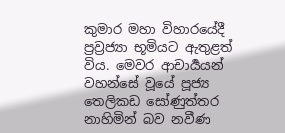කුමාර මහා විහාරයේදී ප්‍රව්‍රජ්‍යා භූමියට ඇතුළත් විය. මෙවර ආචාර්‍යයන් වහන්සේ වූයේ පූජ්‍ය තෙලිකඩ සෝණුත්තර නාහිමින් බව නවීණ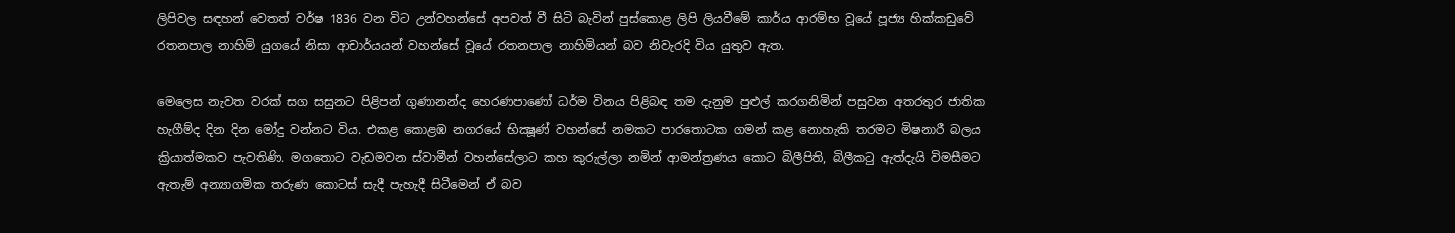ලිපිවල සඳහන් වෙතත් වර්ෂ 1836 වන විට උන්වහන්සේ අපවත් වී සිටි බැවින් පුස්කොළ ලිපි ලියවීමේ කාර්ය ආරම්භ වූයේ පූජ්‍ය හික්කඩුවේ රතනපාල නාහිමි යුගයේ නිසා ආචාර්යයන් වහන්සේ වූයේ රතනපාල නාහිමියන් බව නිවැරදි විය යුතුව ඇත.

මෙලෙස නැවත වරක් සග සසුනට පිළිපන් ගුණානන්ද හෙරණපාණෝ ධර්ම විනය පිළිබඳ තම දැනුම පුළුල් කරගනිමින් පසුවන අතරතුර ජාතික හැගීම්ද දින දින මෝදු වන්නට විය. එකළ කොළඹ නගරයේ භික්‍ෂූණ් වහන්සේ නමකට පාරතොටක ගමන් කළ නොහැකි තරමට මිෂනාරී බලය ක්‍රියාත්මකව පැවතිණි. මගතොට වැඩමවන ස්වාමීන් වහන්සේලාට කහ කුරුල්ලා නමින් ආමන්ත්‍රණය කොට බිලීපිති, බිලීකටු ඇත්දැයි විමසීමට ඇතැම් අන්‍යාගමික තරුණ කොටස් සැදී පැහැදී සිටීමෙන් ඒ බව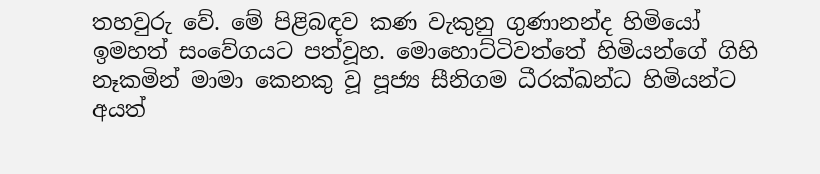තහවුරු වේ. මේ පිළිබඳව කණ වැකුනු ගුණානන්ද හිමියෝ ඉමහත් සංවේගයට පත්වූහ. මොහොට්ටිවත්තේ හිමියන්ගේ ගිහි නෑකමින් මාමා කෙනකු වූ පූජ්‍ය සීනිගම ධීරක්ඛන්ධ හිමියන්ට අයත්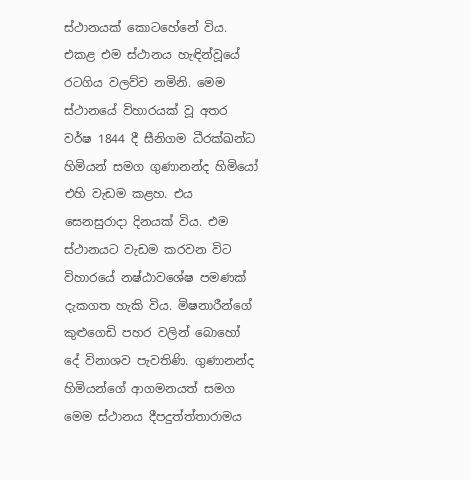ස්ථානයක් කොටහේනේ විය. එකළ එම ස්ථානය හැඳින්වූයේ රටගිය වලව්ව නමිනි. මෙම ස්ථානයේ විහාරයක් වූ අතර වර්ෂ 1844 දී සීනිගම ධීරක්ඛන්ධ හිමියන් සමග ගුණානන්ද හිමියෝ එහි වැඩම කළහ. එය සෙනසුරාදා දිනයක් විය. එම ස්ථානයට වැඩම කරවන විට විහාරයේ නෂ්ඨාවශේෂ පමණක් දැකගත හැකි විය. මිෂනාරීන්ගේ කුළුගෙඩි පහර වලින් බොහෝ දේ විනාශව පැවතිණි. ගුණානන්ද හිමියන්ගේ ආගමනයත් සමග මෙම ස්ථානය දීපදුත්ත්තාරාමය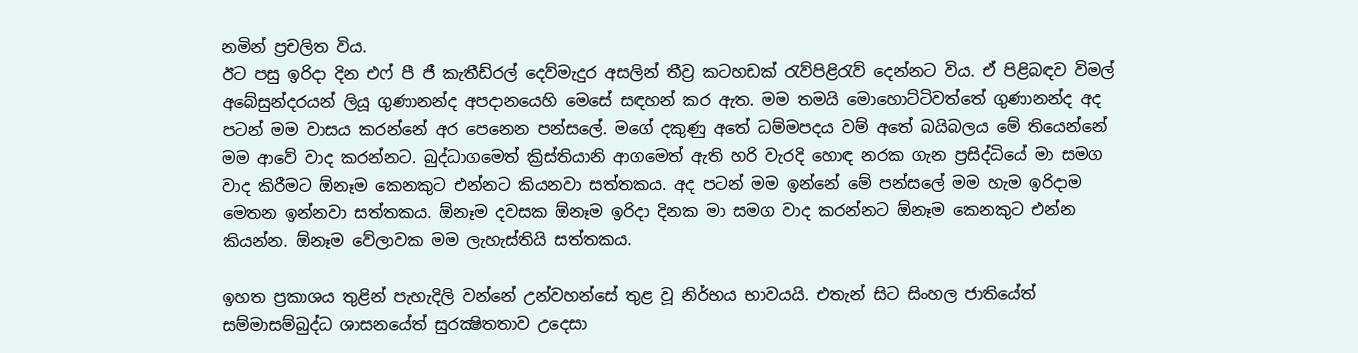නමින් ප්‍රචලිත විය.
ඊට පසු ඉරිදා දින එෆ් පී ජී කැතීඩ්රල් දෙව්මැදුර අසලින් තීව්‍ර කටහඩක් රැව්පිළිරැව් දෙන්නට විය. ඒ පිළිබඳව විමල් අබේසුන්දරයන් ලියූ ගුණානන්ද අපදානයෙහි මෙසේ සඳහන් කර ඇත. මම තමයි මොහොට්ටිවත්තේ ගුණානන්ද අද පටන් මම වාසය කරන්නේ අර පෙනෙන පන්සලේ. මගේ දකුණු අතේ ධම්මපදය වම් අතේ බයිබලය මේ තියෙන්නේ මම ආවේ වාද කරන්නට. බුද්ධාගමෙත් ක්‍රිස්තියානි ආගමෙත් ඇති හරි වැරදි හොඳ නරක ගැන ප්‍රසිද්ධියේ මා සමග වාද කිරීමට ඕනෑම කෙනකුට එන්නට කියනවා සත්තකය. අද පටන් මම ඉන්නේ මේ පන්සලේ මම හැම ඉරිදාම මෙතන ඉන්නවා සත්තකය. ඕනෑම දවසක ඕනෑම ඉරිදා දිනක මා සමග වාද කරන්නට ඕනෑම කෙනකුට එන්න කියන්න. ඕනෑම වේලාවක මම ලැහැස්තියි සත්තකය.

ඉහත ප්‍රකාශය තුළින් පැහැදිලි වන්නේ උන්වහන්සේ තුළ වූ නිර්භය භාවයයි. එතැන් සිට සිංහල ජාතියේත් සම්මාසම්බුද්ධ ශාසනයේත් සුරක්‍ෂිතතාව උදෙසා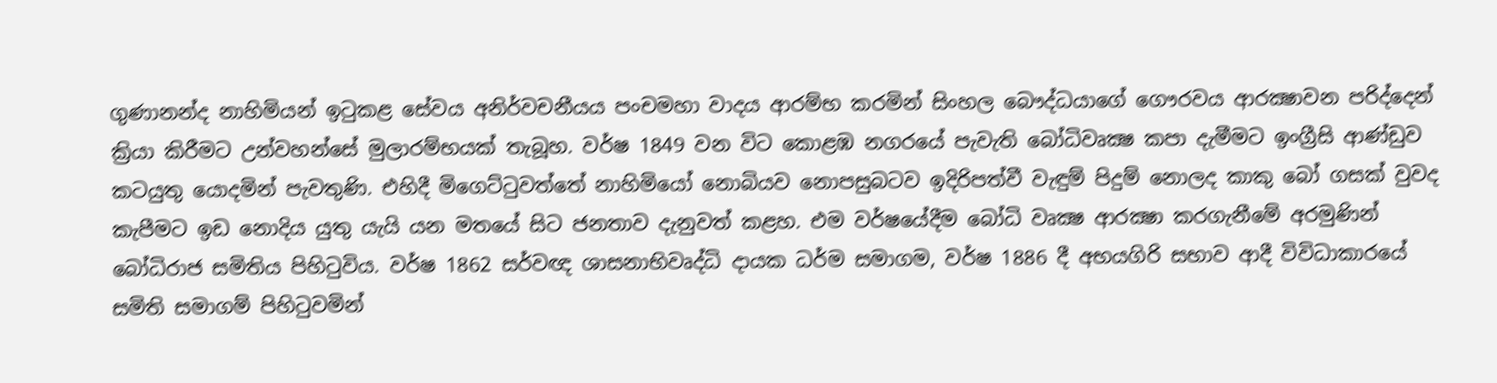ගුණානන්ද නාහිමියන් ඉටුකළ සේවය අනිර්වචනීයය පංචමහා වාදය ආරම්භ කරමින් සිංහල බෞද්ධයාගේ ගෞරවය ආරක්‍ෂාවන පරිද්දෙන් ක්‍රියා කිරීමට උන්වහන්සේ මුලාරම්භයක් තැබූහ. වර්ෂ 1849 වන විට කොළඹ නගරයේ පැවැති බෝධිවෘක්‍ෂ කපා දැමීමට ඉංග්‍රීසි ආණ්ඩුව කටයුතු යොදමින් පැවතුණි. එහිදී මිගෙට්ටුවත්තේ නාහිමියෝ නොබියව නොපසුබටව ඉදිරිපත්වී වැඳුම් පිදුම් නොලද කාකු බෝ ගසක් වුවද කැපීමට ඉඩ නොදිය යුතු යැයි යන මතයේ සිට ජනතාව දැනුවත් කළහ. එම වර්ෂයේදීම බෝධි වෘක්‍ෂ ආරක්‍ෂා කරගැනීමේ අරමුණින් බෝධිරාජ සමිතිය පිහිටුවිය. වර්ෂ 1862 සර්වඥ ශාසනාභිවෘද්ධි දායක ධර්ම සමාගම, වර්ෂ 1886 දී අභයගිරි සභාව ආදී විවිධාකාරයේ සමිති සමාගම් පිහිටුවමින්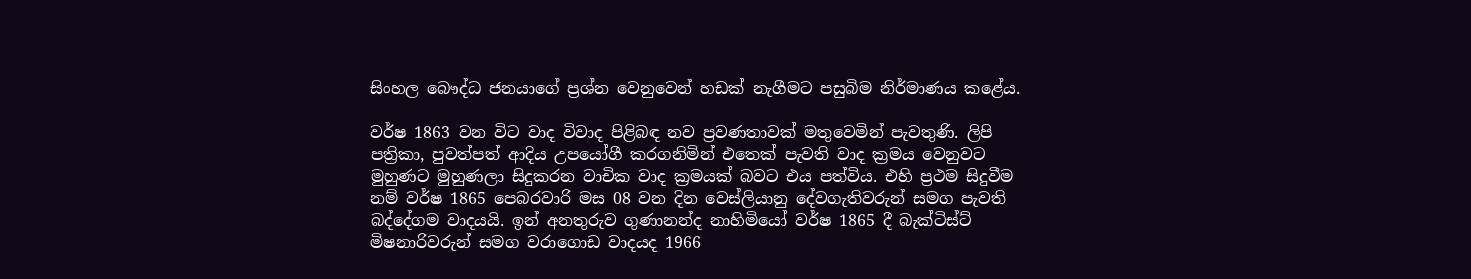සිංහල බෞද්ධ ජනයාගේ ප්‍රශ්න වෙනුවෙන් හඩක් නැගීමට පසුබිම නිර්මාණය කළේය.

වර්ෂ 1863 වන විට වාද විවාද පිළිබඳ නව ප්‍රවණතාවක් මතුවෙමින් පැවතුණි. ලිපි පත්‍රිකා, පුවත්පත් ආදිය උපයෝගී කරගනිමින් එතෙක් පැවති වාද ක්‍රමය වෙනුවට මුහුණට මුහුණලා සිදුකරන වාචික වාද ක්‍රමයක් බවට එය පත්විය. එහි ප්‍රථම සිදුවීම නම් වර්ෂ 1865 පෙබරවාරි මස 08 වන දින වෙස්ලියානු දේවගැතිවරුන් සමග පැවති බද්දේගම වාදයයි. ඉන් අනතුරුව ගුණානන්ද නාහිමියෝ වර්ෂ 1865 දී බැක්ටිස්ට් මිෂනාරිවරුන් සමග වරාගොඩ වාදයද 1966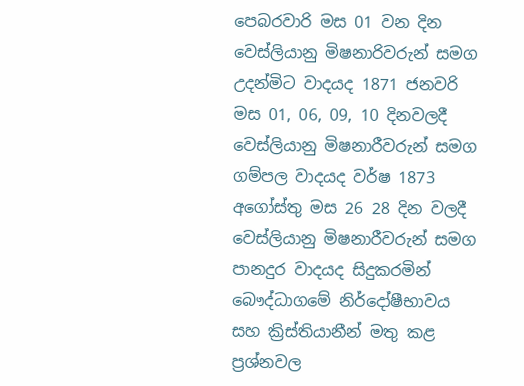පෙබරවාරි මස 01 වන දින වෙස්ලියානු මිෂනාරිවරුන් සමග උදන්මිට වාදයද 1871 ජනවරි මස 01, 06, 09, 10 දිනවලදී වෙස්ලියානු මිෂනාරීවරුන් සමග ගම්පල වාදයද වර්ෂ 1873 අගෝස්තු මස 26 28 දින වලදී වෙස්ලියානු මිෂනාරීවරුන් සමග පානදුර වාදයද සිදුකරමින් බෞද්ධාගමේ නිර්දෝෂීභාවය සහ ක්‍රිස්තියානීන් මතු කළ ප්‍රශ්නවල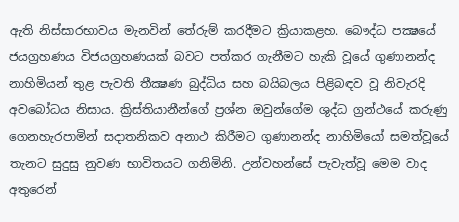ඇති නිස්සාරභාවය මැනවින් තේරුම් කරදීමට ක්‍රියාකළහ. බෞද්ධ පක්‍ෂයේ ජයග්‍රහණය විජයග්‍රහණයක් බවට පත්කර ගැනීමට හැකි වූයේ ගුණානන්ද නාහිමියන් තුළ පැවති තීක්‍ෂණ බුද්ධිය සහ බයිබලය පිළිබඳව වූ නිවැරදි අවබෝධය නිසාය. ක්‍රිස්තියානීන්ගේ ප්‍රශ්න ඔවුන්ගේම ශුද්ධ ග්‍රන්ථයේ කරුණු ගෙනහැරපාමින් සදාතනිකව අනාථ කිරීමට ගුණානන්ද නාහිමියෝ සමත්වූයේ තැනට සුදුසු නුවණ භාවිතයට ගනිමිනි. උන්වහන්සේ පැවැත්වූ මෙම වාද අතුරෙන්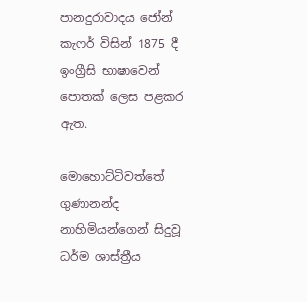පානදුරාවාදය ජෝන් කැෆර් විසින් 1875 දී ඉංග්‍රීසි භාෂාවෙන් පොතක් ලෙස පළකර ඇත.

මොහොට්ටිවත්තේ ගුණානන්ද නාහිමියන්ගෙන් සිදුවූ ධර්ම ශාස්ත්‍රීය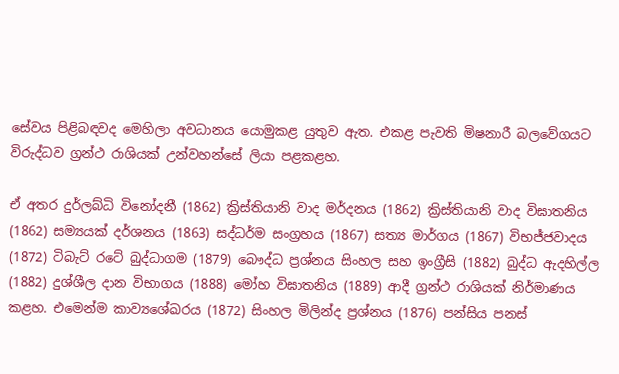සේවය පිළිබඳවද මෙහිලා අවධානය යොමුකළ යුතුව ඇත. එකළ පැවති මිෂනාරී බලවේගයට විරුද්ධව ග්‍රන්ථ රාශියක් උන්වහන්සේ ලියා පළකළහ.

ඒ අතර දුර්ලබ්ධි විනෝදනී (1862) ක්‍රිස්තියානි වාද මර්දනය (1862) ක්‍රිස්තියානි වාද විඝාතනිය (1862) සම්‍යයක් දර්ශනය (1863) සද්ධර්ම සංග්‍රහය (1867) සත්‍ය මාර්ගය (1867) විභජ්ජවාදය (1872) ටිබැට් රටේ බුද්ධාගම (1879) බෞද්ධ ප්‍රශ්නය සිංහල සහ ඉංග්‍රීසි (1882) බුද්ධ ඇදහිල්ල (1882) දුශ්ශීල දාන විභාගය (1888) මෝහ විඝාතනිය (1889) ආදී ග්‍රන්ථ රාශියක් නිර්මාණය කළහ. එමෙන්ම කාව්‍යශේඛරය (1872) සිංහල මිලින්ද ප්‍රශ්නය (1876) පන්සිය පනස්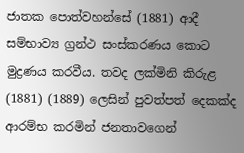ජාතක පොත්වහන්සේ (1881) ආදී සම්භාව්‍ය ග්‍රන්ථ සංස්කරණය කොට මුද්‍රණය කරවීය. තවද ලක්මිනි කිරුළ (1881) (1889) ලෙසින් පුවත්පත් දෙකක්ද ආරම්භ කරමින් ජනතාවගෙන්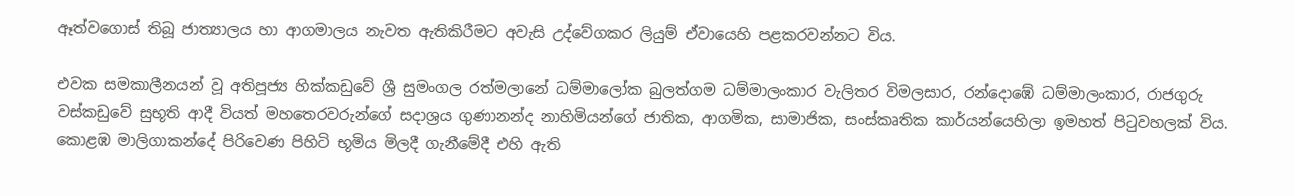ඈත්වගොස් තිබූ ජාත්‍යාලය හා ආගමාලය නැවත ඇතිකිරීමට අවැසි උද්වේගකර ලියුම් ඒවායෙහි පළකරවන්නට විය.

එවක සමකාලීනයන් වූ අතිපූජ්‍ය හික්කඩුවේ ශ්‍රී සුමංගල රත්මලානේ ධම්මාලෝක බුලත්ගම ධම්මාලංකාර වැලිතර විමලසාර, රන්දොඹේ ධම්මාලංකාර, රාජගුරු වස්කඩුවේ සුභූති ආදී වියත් මහතෙරවරුන්ගේ සදාශ්‍රය ගුණානන්ද නාහිමියන්ගේ ජාතික, ආගමික, සාමාජික, සංස්කෘතික කාර්යන්යෙහිලා ඉමහත් පිටුවහලක් විය. කොළඹ මාලිගාකන්දේ පිරිවෙණ පිහිටි භූමිය මිලදී ගැනීමේදී එහි ඇති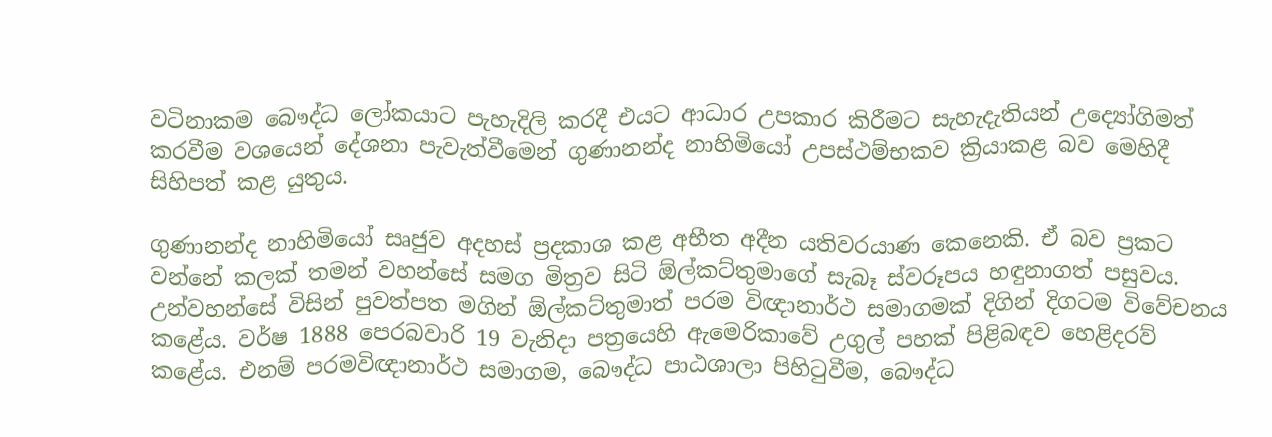වටිනාකම බෞද්ධ ලෝකයාට පැහැදිලි කරදී එයට ආධාර උපකාර කිරීමට සැහැදැතියන් උද්‍යෝගිමත් කරවීම වශයෙන් දේශනා පැවැත්වීමෙන් ගුණානන්ද නාහිමියෝ උපස්ථම්භකව ක්‍රියාකළ බව මෙහිදී සිහිපත් කළ යුතුය.

ගුණානන්ද නාහිමියෝ සෘජුව අදහස් ප්‍රදකාශ කළ අභීත අදීන යතිවරයාණ කෙනෙකි. ඒ බව ප්‍රකට වන්නේ කලක් තමන් වහන්සේ සමග මිත්‍රව සිටි ඕල්කට්තුමාගේ සැබෑ ස්වරූපය හඳුනාගත් පසුවය. උන්වහන්සේ විසින් පුවත්පත මගින් ඕල්කට්තුමාත් පරම විඥානාර්ථ සමාගමක් දිගින් දිගටම විවේචනය කළේය. වර්ෂ 1888 පෙරබවාරි 19 වැනිදා පත්‍රයෙහි ඇමෙරිකාවේ උගුල් පහක් පිළිබඳව හෙළිදරව් කළේය. එනම් පරමවිඥානාර්ථ සමාගම, බෞද්ධ පාඨශාලා පිහිටුවීම, බෞද්ධ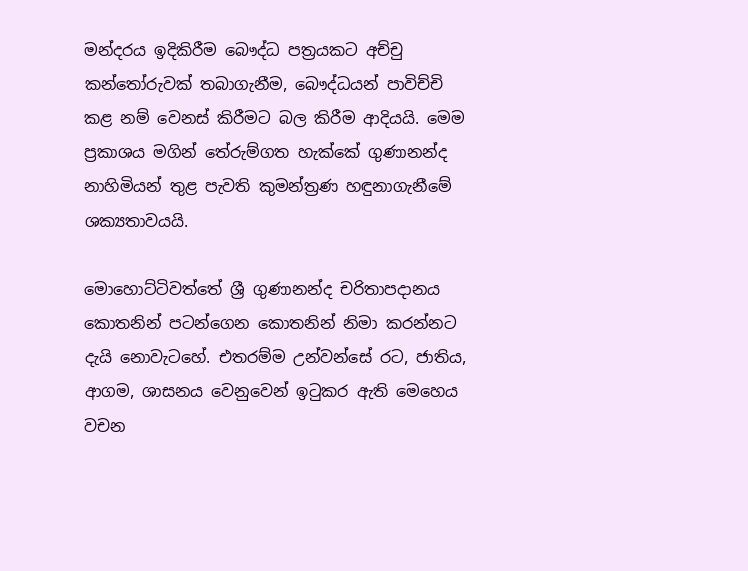මන්දරය ඉදිකිරීම බෞද්ධ පත්‍රයකට අච්චු කන්තෝරුවක් තබාගැනීම, බෞද්ධයන් පාවිච්චි කළ නම් වෙනස් කිරීමට බල කිරීම ආදියයි. මෙම ප්‍රකාශය මගින් තේරුම්ගත හැක්කේ ගුණානන්ද නාහිමියන් තුළ පැවති කුමන්ත්‍රණ හඳුනාගැනීමේ ශක්‍යතාවයයි.

මොහොට්ටිවත්තේ ශ්‍රී ගුණානන්ද චරිතාපදානය කොතනින් පටන්ගෙන කොතනින් නිමා කරන්නට දැයි නොවැටහේ. එතරම්ම උන්වන්සේ රට, ජාතිය, ආගම, ශාසනය වෙනුවෙන් ඉටුකර ඇති මෙහෙය වචන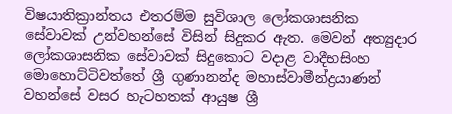විෂයාතික්‍රාන්තය එතරම්ම සුවිශාල ලෝකශාසනික සේවාවක් උන්වහන්සේ විසින් සිදුකර ඇත. මෙවන් අත්‍යුදාර ලෝකශාසනික සේවාවක් සිදුකොට වදාළ වාදීභසිංහ මොහොට්ටිවත්තේ ශ්‍රී ගුණානන්ද මහාස්වාමීන්ද්‍රයාණන් වහන්සේ වසර හැටහතක් ආයුෂ ශ්‍රී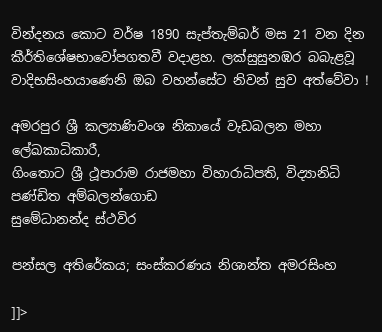වින්දනය කොට වර්ෂ 1890 සැප්තැම්බර් මස 21 වන දින කීර්තිශේෂභාවෝපගතවී වදාළහ. ලක්සුසුනඹර බබැළවූ වාදිභසිංහයාණෙනි ඔබ වහන්සේට නිවන් සුව අත්වේවා !

අමරපුර ශ්‍රී කල්‍යාණිවංශ නිකායේ වැඩබලන මහා ලේඛකාධිකාරී,
ගිංතොට ශ්‍රී ථූපාරාම රාජමහා විහාරාධිපති, විද්‍යානිධි පණ්ඩිත අම්බලන්ගොඩ
සුමේධානන්ද ස්ථවිර

පන්සල අතිරේකය; සංස්‌කරණය නිශාන්ත අමරසිංහ

]]>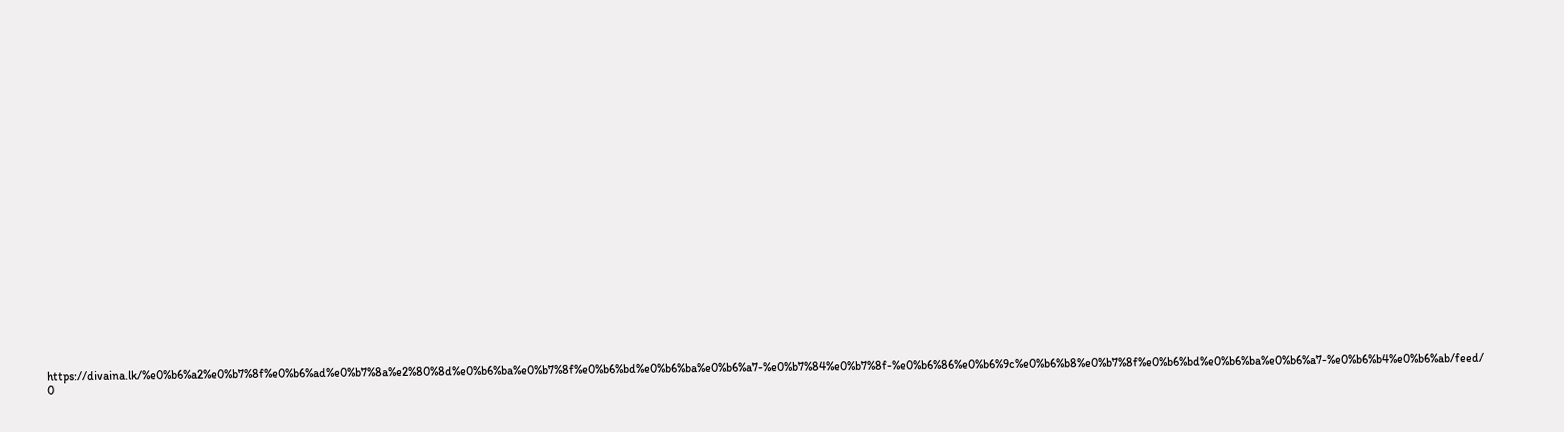https://divaina.lk/%e0%b6%a2%e0%b7%8f%e0%b6%ad%e0%b7%8a%e2%80%8d%e0%b6%ba%e0%b7%8f%e0%b6%bd%e0%b6%ba%e0%b6%a7-%e0%b7%84%e0%b7%8f-%e0%b6%86%e0%b6%9c%e0%b6%b8%e0%b7%8f%e0%b6%bd%e0%b6%ba%e0%b6%a7-%e0%b6%b4%e0%b6%ab/feed/ 0